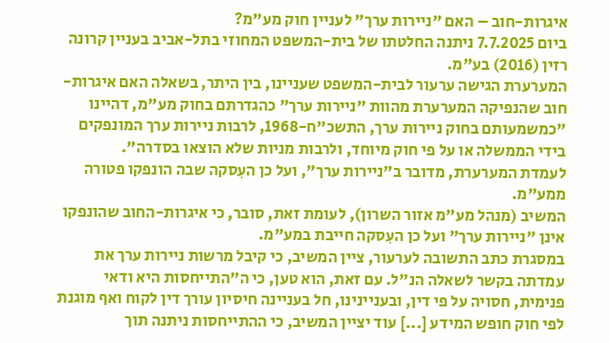איגרות-חוב – האם "ניירות ערך" לעניין חוק מע"מ?
ביום 7.7.2025 ניתנה החלטתו של בית-המשפט המחוזי בתל-אביב בעניין קרונה רזין (2016) בע"מ.
המערערת הגישה ערעור לבית-המשפט שעניינו, בין היתר, בשאלה האם איגרות-חוב שהנפיקה המערערת מהוות "ניירות ערך" כהגדרתם בחוק מע"מ, דהיינו "כמשמעותם בחוק ניירות ערך, התשכ"ח-1968, לרבות ניירות ערך המונפקים בידי הממשלה או על פי חוק מיוחד, ולרבות מניות שלא הוצאו בסדרה".
לעמדת המערערת, מדובר ב"ניירות ערך", ועל כן העִסקה שבה הונפקו פטורה ממע"מ.
המשיב (מנהל מע"מ אזור השרון), לעומת זאת, סובר, כי איגרות-החוב שהונפקו אינן "ניירות ערך" ועל כן העִסקה חייבת במע"מ.
במסגרת כתב התשובה לערעור, ציין המשיב, כי קיבל מרשות ניירות ערך את עמדתה בקשר לשאלה הנ"ל. עם זאת, הוא טען, כי ה"התייחסות היא ודאי פנימית, חסויה על פי דין, ובעניינינו, חל בעניינה חיסיון עורך דין לקוח ואף מוגנת לפי חוק חופש המידע [...] עוד יציין המשיב, כי ההתייחסות ניתנה תוך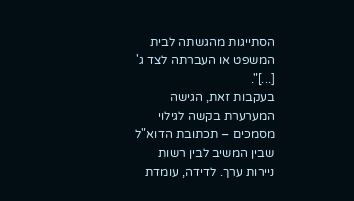הסתייגות מהגשתה לבית המשפט או העברתה לצד ג' [...]".
בעקבות זאת, הגישה המערערת בקשה לגילוי מסמכים – תכתובת הדוא"ל שבין המשיב לבין רשות ניירות ערך. לדידה, עומדת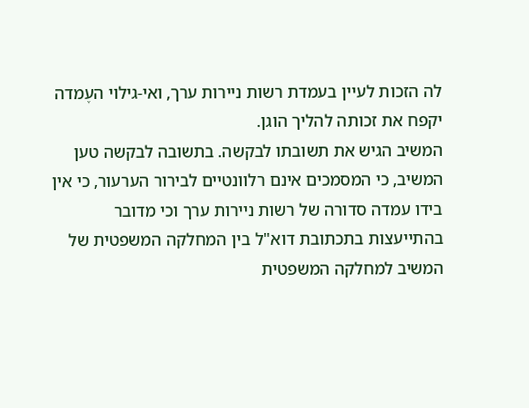לה הזכות לעיין בעמדת רשות ניירות ערך, ואי-גילוי העֶמדה יקפח את זכותה להליך הוגן.
המשיב הגיש את תשובתו לבקשה. בתשובה לבקשה טען המשיב, כי המסמכים אינם רלוונטיים לבירור הערעור, כי אין בידו עמדה סדורה של רשות ניירות ערך וכי מדובר בהתייעצות בתכתובת דוא"ל בין המחלקה המשפטית של המשיב למחלקה המשפטית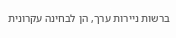ברשות ניירות ערך, הן לבחינה עקרונית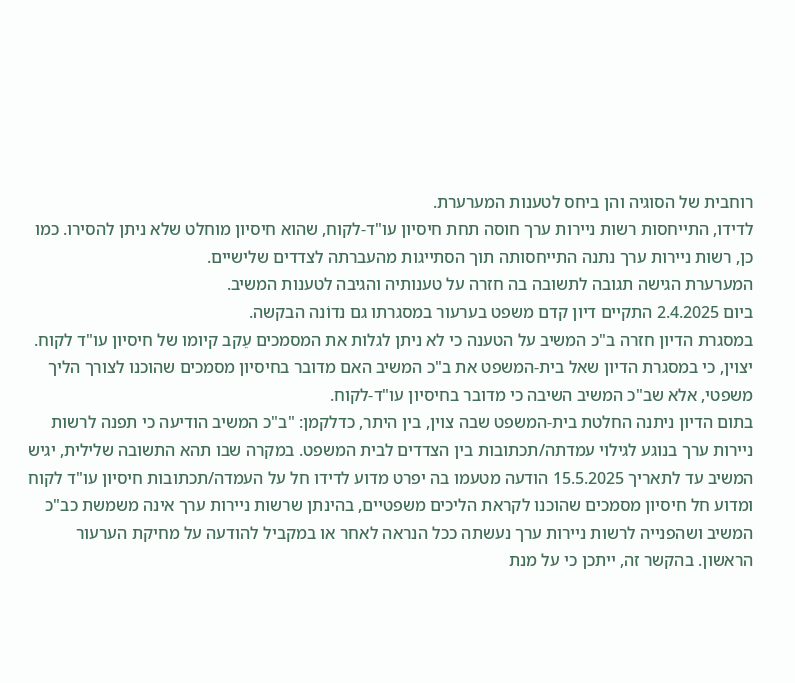רוחבית של הסוגיה והן ביחס לטענות המערערת.
לדידו, התייחסות רשות ניירות ערך חוסה תחת חיסיון עו"ד-לקוח, שהוא חיסיון מוחלט שלא ניתן להסירו. כמו כן, רשות ניירות ערך נתנה התייחסותה תוך הסתייגות מהעברתה לצדדים שלישיים.
המערערת הגישה תגובה לתשובה בה חזרה על טענותיה והגיבה לטענות המשיב.
ביום 2.4.2025 התקיים דיון קדם משפט בערעור במסגרתו גם נדוֹנה הבקשה.
במסגרת הדיון חזרה ב"כ המשיב על הטענה כי לא ניתן לגלות את המסמכים עֵקב קיומו של חיסיון עו"ד לקוח.
יצוין, כי במסגרת הדיון שאל בית-המשפט את ב"כ המשיב האם מדובר בחיסיון מסמכים שהוכנו לצורך הליך משפטי, אלא שב"כ המשיב השיבה כי מדובר בחיסיון עו"ד-לקוח.
בתום הדיון ניתנה החלטת בית-המשפט שבה צוין, בין היתר, כדלקמן: "ב"כ המשיב הודיעה כי תפנה לרשות ניירות ערך בנוגע לגילוי עמדתה/תכתובות בין הצדדים לבית המשפט. במקרה שבו תהא התשובה שלילית, יגיש המשיב עד לתאריך 15.5.2025 הודעה מטעמו בה יפרט מדוע לדידו חל על העמדה/תכתובות חיסיון עו"ד לקוח ומדוע חל חיסיון מסמכים שהוכנו לקראת הליכים משפטיים, בהינתן שרשות ניירות ערך אינה משמשת כב"כ המשיב ושהפנייה לרשות ניירות ערך נעשתה ככל הנראה לאחר או במקביל להודעה על מחיקת הערעור הראשון. בהקשר זה, ייתכן כי על מנת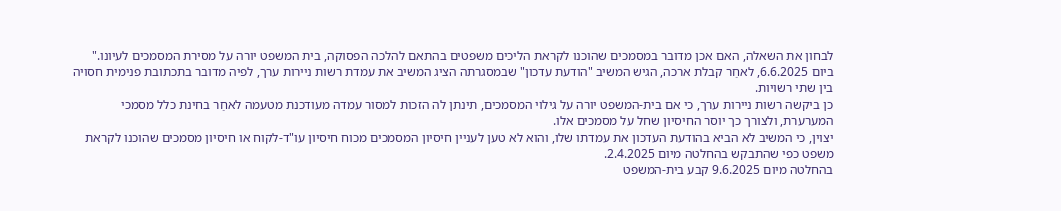לבחון את השאלה, האם אכן מדובר במסמכים שהוכנו לקראת הליכים משפטים בהתאם להלכה הפסוקה, בית המשפט יורה על מסירת המסמכים לעיונו."
ביום 6.6.2025, לאחַר קבלת ארכה, הגיש המשיב "הודעת עדכון" שבמסגרתה הציג המשיב את עמדת רשות ניירות ערך, לפיה מדובר בתכתובת פנימית חסויה בין שתי רשויות.
כן ביקשה רשות ניירות ערך, כי אם בית-המשפט יורה על גילוי המסמכים, תינתן לה הזכות למסור עמדה מעודכנת מטעמה לאחַר בחינת כלל מסמכי המערערת, ולצורך כך יוסר החיסיון שחל על מסמכים אלו.
יצוין, כי המשיב לא הביא בהודעת העדכון את עמדתו שלו, והוא לא טען לעניין חיסיון המסמכים מכוח חיסיון עו"ד-לקוח או חיסיון מסמכים שהוכנו לקראת משפט כפי שהתבקש בהחלטה מיום 2.4.2025.
בהחלטה מיום 9.6.2025 קבע בית-המשפט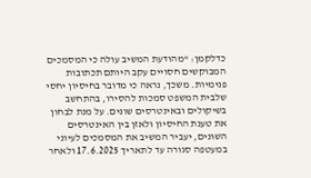כדלקמן: "מהודעת המשיב עולה כי המסמכים המבוקשים חסויים עקב היותם תכתובות פנימיות. משכך, נראה כי מדובר בחיסיון יחסי שלבית המשפט סמכות להסירו, בהתחשב בשיקולים ובאינטרסים שונים. על מנת לבחון את טענת החיסיון ולאזן בין האינטרסים השונים, יעביר המשיב את המסמכים לעיוני במעטפה סגורה עד לתאריך 17.6.2025 ולאחר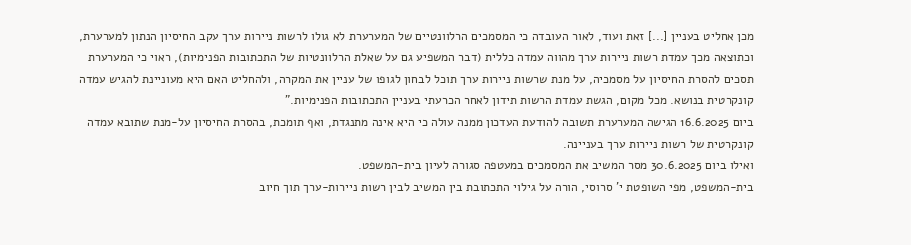מכן אחליט בעניין [...] זאת ועוד, לאור העובדה כי המסמכים הרלוונטיים של המערערת לא גולו לרשות ניירות ערך עקב החיסיון הנתון למערערת, וכתוצאה מכך עמדת רשות ניירות ערך מהווה עמדה כללית (דבר המשפיע גם על שאלת הרלוונטיות של התכתובות הפנימיות), ראוי כי המערערת תסכים להסרת החיסיון על מסמכיה, על מנת שרשות ניירות ערך תוכל לבחון לגופו של עניין את המקרה, ולהחליט האם היא מעוניינת להגיש עמדה קונקרטית בנושא. מכל מקום, הגשת עמדת הרשות תידון לאחר הכרעתי בעניין התכתובות הפנימיות."
ביום 16.6.2025 הגישה המערערת תשובה להודעת העדכון ממנה עולה כי היא אינה מתנגדת, ואף תומכת, בהסרת החיסיון על-מנת שתובא עמדה קונקרטית של רשות ניירות ערך בעניינה.
ואילו ביום 30.6.2025 מסר המשיב את המסמכים במעטפה סגורה לעיון בית-המשפט.
בית-המשפט, מפי השופטת י' סרוסי, הורה על גילוי התכתובת בין המשיב לבין רשות ניירות-ערך תוך חיוב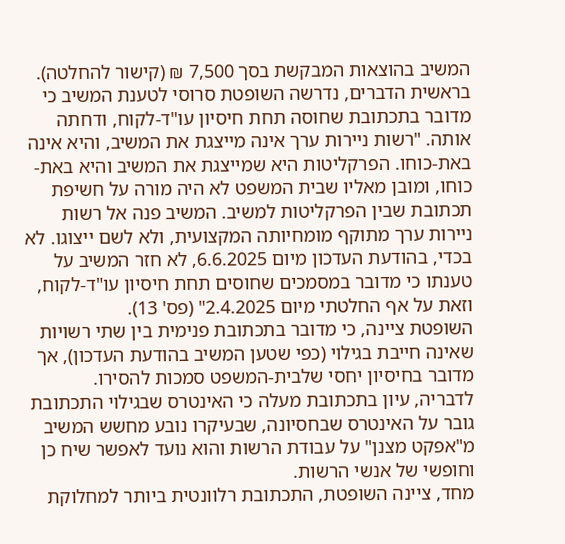המשיב בהוצאות המבקשת בסך 7,500 ₪ (קישור להחלטה).
בראשית הדברים, נדרשה השופטת סרוסי לטענת המשיב כי מדובר בתכתובת שחוסה תחת חיסיון עו"ד-לקוח, ודחתה אותה. "רשות ניירות ערך אינה מייצגת את המשיב, והיא אינה באת-כוחו. הפרקליטות היא שמייצגת את המשיב והיא באת-כוחו, ומובן מאליו שבית המשפט לא היה מורה על חשיפת תכתובת שבין הפרקליטות למשיב. המשיב פנה אל רשות ניירות ערך מתוקף מומחיותה המקצועית, ולא לשם ייצוגו. לא בכדי, בהודעת העדכון מיום 6.6.2025, לא חזר המשיב על טענתו כי מדובר במסמכים שחוסים תחת חיסיון עו"ד-לקוח, וזאת על אף החלטתי מיום 2.4.2025" (פס' 13).
השופטת ציינה, כי מדובר בתכתובת פנימית בין שתי רשויות שאינה חייבת בגילוי (כפי שטען המשיב בהודעת העדכון), אך מדובר בחיסיון יחסי שלבית-המשפט סמכות להסירו.
לדבריה, עיון בתכתובת מעלה כי האינטרס שבגילוי התכתובת גובר על האינטרס שבחסיונה, שבעיקרו נובע מחשש המשיב מ"אפקט מצנן" על עבודת הרשות והוא נועד לאפשר שיח כן וחופשי של אנשי הרשות.
מחד, ציינה השופטת, התכתובת רלוונטית ביותר למחלוקת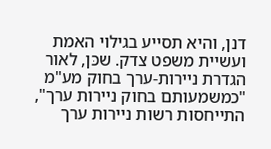דנן, והיא תסייע בגילוי האמת ועשיית משפט צדק. שכּן, לאור הגדרת ניירות-ערך בחוק מע"מ "כמשמעותם בחוק ניירות ערך", התייחסות רשות ניירות ערך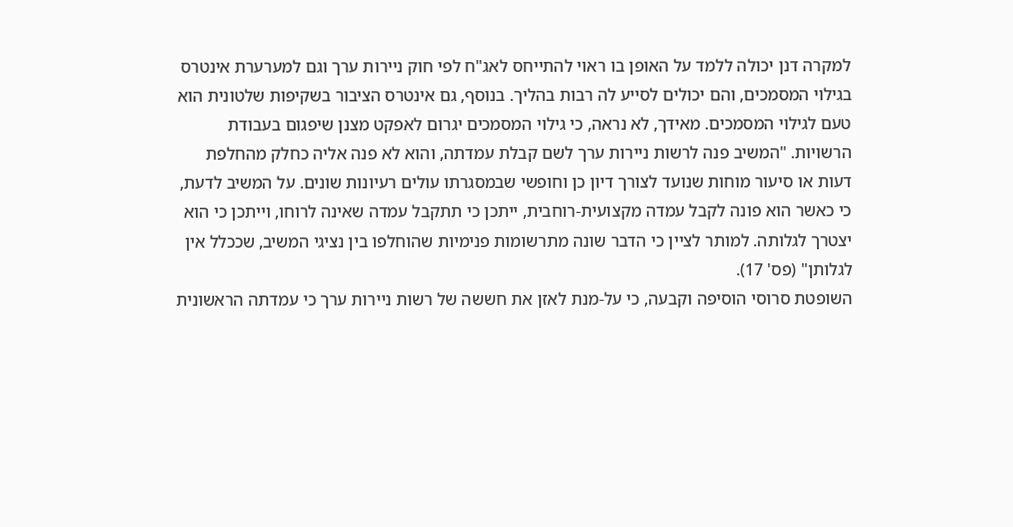למקרה דנן יכולה ללמד על האופן בו ראוי להתייחס לאג"ח לפי חוק ניירות ערך וגם למערערת אינטרס בגילוי המסמכים, והם יכולים לסייע לה רבות בהליך. בנוסף, גם אינטרס הציבור בשקיפות שלטונית הוא טעם לגילוי המסמכים. מאידך, לא נראה, כי גילוי המסמכים יגרום לאפקט מצנן שיפגום בעבודת הרשויות. "המשיב פנה לרשות ניירות ערך לשם קבלת עמדתה, והוא לא פנה אליה כחלק מהחלפת דעות או סיעור מוחות שנועד לצורך דיון כן וחופשי שבמסגרתו עולים רעיונות שונים. על המשיב לדעת, כי כאשר הוא פונה לקבל עמדה מקצועית-רוחבית, ייתכן כי תתקבל עמדה שאינה לרוחו, וייתכן כי הוא יצטרך לגלותה. למותר לציין כי הדבר שונה מתרשומות פנימיות שהוחלפו בין נציגי המשיב, שככלל אין לגלותן" (פס' 17).
השופטת סרוסי הוסיפה וקבעה, כי על-מנת לאזן את חששה של רשות ניירות ערך כי עמדתה הראשונית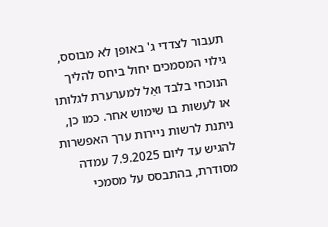תעבור לצדדי ג' באופן לא מבוסס, גילוי המסמכים יחול ביחס להליך הנוכחי בלבד ואַל למערערת לגלותו או לעשות בו שימוש אחר. כמו כן, ניתנת לרשות ניירות ערך האפשרות להגיש עד ליום 7.9.2025 עמדה מסודרת, בהתבסס על מסמכי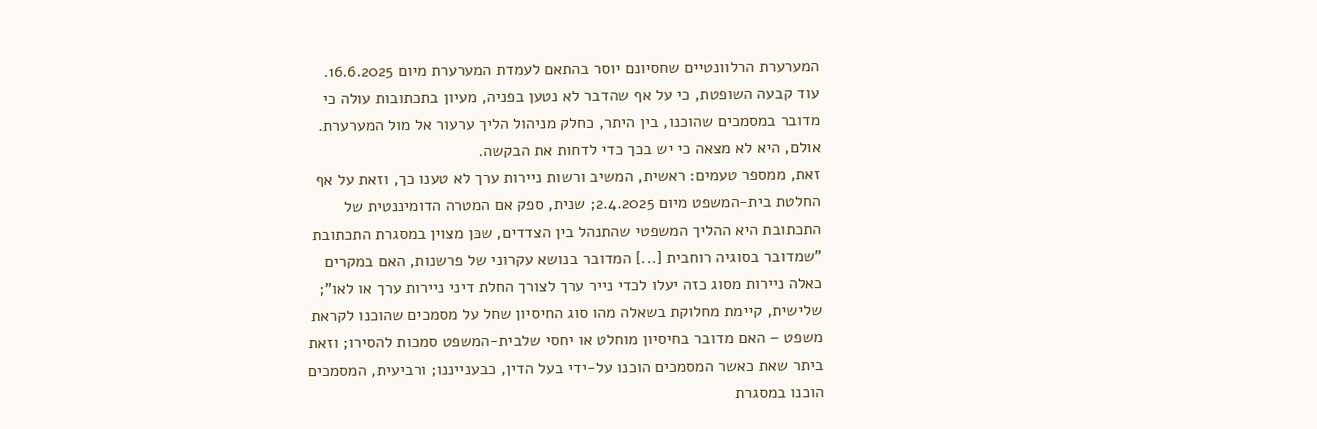המערערת הרלוונטיים שחסיונם יוסר בהתאם לעמדת המערערת מיום 16.6.2025.
עוד קבעה השופטת, כי על אף שהדבר לא נטען בפניה, מעיון בתכתובות עולה כי מדובר במסמכים שהוכנו, בין היתר, כחלק מניהול הליך ערעור אל מול המערערת. אולם, היא לא מצאה כי יש בכך כדי לדחות את הבקשה.
זאת, ממספר טעמים: ראשית, המשיב ורשות ניירות ערך לא טענו כך, וזאת על אף החלטת בית-המשפט מיום 2.4.2025; שנית, ספק אם המטרה הדומיננטית של התכתובת היא ההליך המשפטי שהתנהל בין הצדדים, שכּן מצוין במסגרת התכתובת "שמדובר בסוגיה רוחבית [...] המדובר בנושא עקרוני של פרשנות, האם במקרים כאלה ניירות מסוג כזה יעלו לכדי נייר ערך לצורך החלת דיני ניירות ערך או לאו"; שלישית, קיימת מחלוקת בשאלה מהו סוג החיסיון שחל על מסמכים שהוכנו לקראת משפט – האם מדובר בחיסיון מוחלט או יחסי שלבית-המשפט סמכות להסירו; וזאת ביתר שאת כאשר המסמכים הוכנו על-ידי בעל הדין, כבענייננו; ורביעית, המסמכים הוכנו במסגרת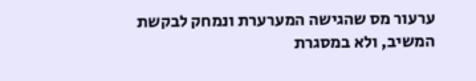ערעור מס שהגישה המערערת ונמחק לבקשת המשיב, ולא במסגרת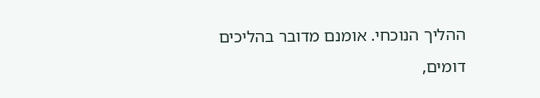ההליך הנוכחי. אומנם מדובר בהליכים דומים,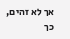אך לא זהים, כך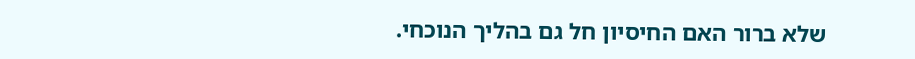שלא ברור האם החיסיון חל גם בהליך הנוכחי.